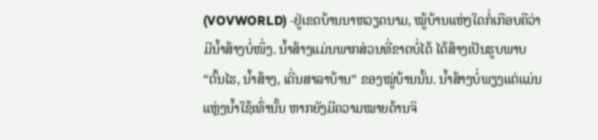(VOVWORLD) -ຢູ່ເຂດບ້ານນາຫວຽດນາມ, ໝູ້ບ້ານແຫ່ງໃດກໍ່ເກືອບຄືວ່າມີນ້ຳສ້າງບໍ່ໜຶ່ງ. ນ້ຳສ້າງແມ່ນພາກສ່ວນທີ່ຂາດບໍ່ໄດ້ ໄດ້ສ້າງເປັນຮູບພາບ “ຕົ້ນໄຮ, ນ້ຳສ້າງ, ເດີ່ນສາລາບ້ານ” ຂອງໝູ່ບ້ານນັ້ນ. ນ້ຳສ້າງບໍ່ພຽງແຕ່ແມ່ນແຫຼ່ງນ້ຳໃຊ້ເທົ່ານັ້ນ ຫາກຍັງມີຄວາມໝາຍດ້ານຈິ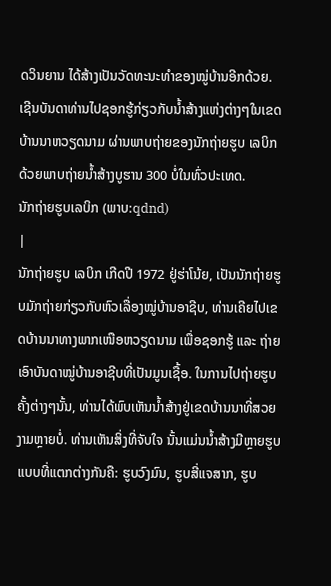ດວິນຍານ ໄດ້ສ້າງເປັນວັດທະນະທຳຂອງໝູ່ບ້ານອີກດ້ວຍ. ເຊີນບັນດາທ່ານໄປຊອກຮູ້ກ່ຽວກັບນ້ຳສ້າງແຫ່ງຕ່າງໆໃນເຂດບ້ານນາຫວຽດນາມ ຜ່ານພາບຖ່າຍຂອງນັກຖ່າຍຮູບ ເລບິກ ດ້ວຍພາບຖ່າຍນ້ຳສ້າງບູຮານ 300 ບໍ່ໃນທົ່ວປະເທດ.
ນັກຖ່າຍຮູບເລບິກ (ພາບ:qdnd)
|
ນັກຖ່າຍຮູບ ເລບິກ ເກີດປີ 1972 ຢູ່ຮ່າໂນ້ຍ, ເປັນນັກຖ່າຍຮູບມັກຖ່າຍກ່ຽວກັບຫົວເລື່ອງໝູ່ບ້ານອາຊີບ, ທ່ານເຄີຍໄປເຂດບ້ານນາທາງພາກເໜືອຫວຽດນາມ ເພື່ອຊອກຮູ້ ແລະ ຖ່າຍເອົາບັນດາໝູ່ບ້ານອາຊີບທີ່ເປັນມູນເຊື້ອ. ໃນການໄປຖ່າຍຮູບຄັ້ງຕ່າງໆນັ້ນ, ທ່ານໄດ້ພົບເຫັນນ້ຳສ້າງຢູ່ເຂດບ້ານນາທີ່ສວຍງາມຫຼາຍບໍ່. ທ່ານເຫັນສິ່ງທີ່ຈັບໃຈ ນັ້ນແມ່ນນ້ຳສ້າງມີຫຼາຍຮູບແບບທີ່ແຕກຕ່າງກັນຄື: ຮູບວົງມົນ, ຮູບສີ່ແຈສາກ, ຮູບ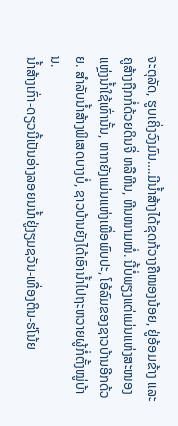ຈະຕຸລັດ, ຮູບເຄິ່ງວົງມົນ….ມີນ້ຳສ້າງໄດ້ຂຸດກ້ວາງຄືໜອງນ້ອຍ, ຢູ່ອ້ອມຂ້າງ ແລະ ຄູສ້າງຖືກກໍ່ດ້ວຍດິນຈີ່ ຫລືຫີນ, ຫີນໜາມໜໍ່. ນີ້ບໍ່ພຽງແຕ່ແມ່ນແຫ່ງສະໜອງແຫຼ່ງນ້ຳໃຊ້ເທົ່ານັ້ນ, ຫາກຍັງແມ່ນແຫ່ງເພື່ອພົບປະ, ໂອ້ລົມຂອງຊາວບ້ານອີກດ້ວຍ. ສຳລັບນ້ຳສ້າງພິເສດບາງບໍ່, ຊາວບ້ານຍັງໄດ້ເອົານ້ຳໄປຖະຫວາຍຜູ້ກໍ່ຕັ້ງໝູ່ບ້ານ.
ນ້ຳສ້າງເກົ່າ-ດຽວນີ້ເປັນອ່າງລອຍນນ້ຳຢູ່ງຽມຊວັນ-ເທື່ອງຕິນ-ຮ່ໂນ້ຍ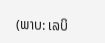(ພາບ: ເລບິ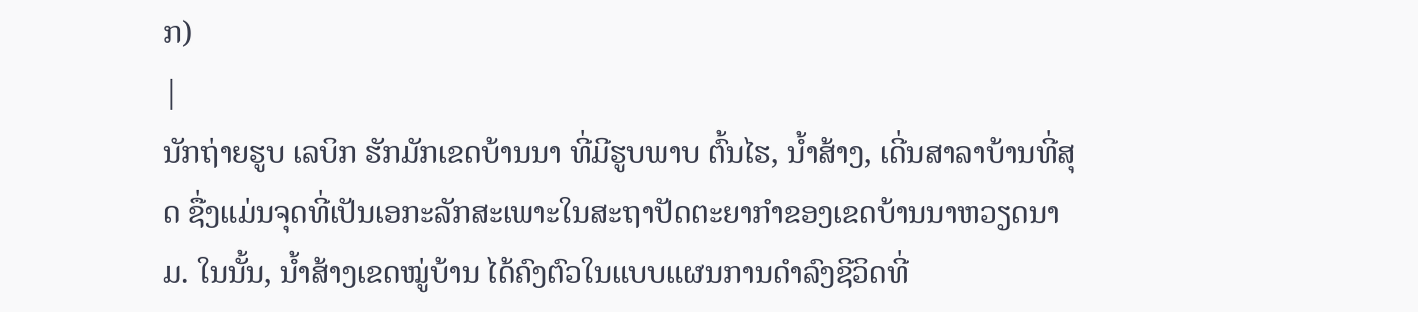ກ)
|
ນັກຖ່າຍຮູບ ເລບິກ ຮັກມັກເຂດບ້ານນາ ທີ່ມີຮູບພາບ ຕົ້ນໄຮ, ນ້ຳສ້າງ, ເດີ່ນສາລາບ້ານທີ່ສຸດ ຊື່ງແມ່ນຈຸດທີ່ເປັນເອກະລັກສະເພາະໃນສະຖາປັດຕະຍາກຳຂອງເຂດບ້ານນາຫວຽດນາມ. ໃນນັ້ນ, ນ້ຳສ້າງເຂດໝູ່ບ້ານ ໄດ້ຄົງຕົວໃນແບບແຜນການດຳລົງຊີວິດທີ່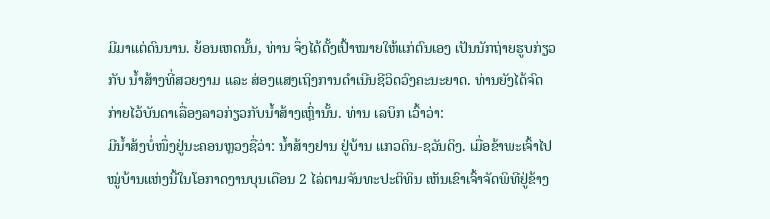ມີມາແຕ່ດົນນານ. ຍ້ອນເຫດນັ້ນ, ທ່ານ ຈຶ່ງໄດ້ຕັ້ງເປົ້າໝາຍໃຫ້ແກ່ຕົນເອງ ເປັນນັກຖ່າຍຮູບກ່ຽວກັບ ນ້ຳສ້າງທີ່ສວຍງາມ ແລະ ສ່ອງແສງເຖິງການດຳເນີນຊີວິດວົງຄະນະຍາດ. ທ່ານຍັງໄດ້ຈົດກ່າຍໄວ້ບັນດາເລື່ອງລາວກ່ຽວກັບນ້ຳສ້າງເຫຼົ່ານັ້ນ. ທ່ານ ເລບິກ ເວົ້າວ່າ:
ມີນ້ຳສ້ງບໍ່ໜຶ່ງຢູ່ນະຄອນຫຼວງຊື່ວ່າ: ນ້ຳສ້າງຢານ ຢູ່ບ້ານ ແກວດິນ-ຊວັນດິງ. ເມື່ອຂ້າພະເຈົ້າໄປໝູ່ບ້ານແຫ່ງນີ້ໃນໂອກາດງານບຸນເດືອນ 2 ໄລ່ຕາມຈັນທະປະຕິທິນ ເຫັນເຂົາເຈົ້າຈັດພິທີຢູ່ຂ້າງ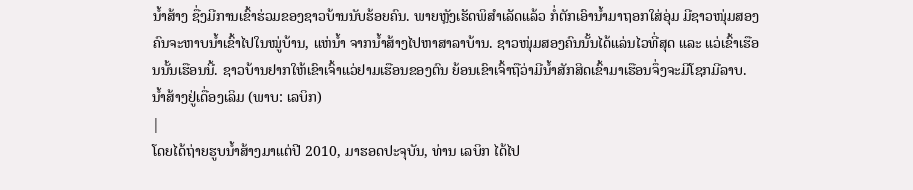ນ້ຳສ້າງ ຊື່ງມີການເຂົ້າຮ່ວມຂອງຊາວບ້ານນັບຮ້ອຍຄົນ. ພາຍຫຼັງເຮັດພິສຳເລັດແລ້ວ ກໍ່ຕັກເອົານ້ຳມາຖອກໃສ່ອຸ່ມ ມີຊາວໜຸ່ມສອງຄົນຈະຫາບນ້ຳເຂົ້າໄປໃນໝູ່ບ້ານ, ແຫ່ນ້ຳ ຈາກນ້ຳສ້າງໄປຫາສາລາບ້ານ. ຊາວໜຸ່ມສອງຄົນນັ້ນໄດ້ແລ່ນໄວທີ່ສຸດ ແລະ ແວ່ເຂົ້າເຮືອນນັ້ນເຮືອນນີ້. ຊາວບ້ານຢາກໃຫ້ເຂົາເຈົ້າແວ່ຢາມເຮືອນຂອງຕົນ ຍ້ອນເຂົາເຈົ້າຖືວ່າມີນ້ຳສັກສິດເຂົ້າມາເຮືອນຈຶ່ງຈະມີໂຊກມີລາບ.
ນ້ຳສ້າງຢູ່ເດື່ອງເລິມ (ພາບ: ເລບິກ)
|
ໂດຍໄດ້ຖ່າຍຮູບນ້ຳສ້າງມາແຕ່ປີ 2010, ມາຮອດປະຈຸບັນ, ທ່ານ ເລບິກ ໄດ້ໄປ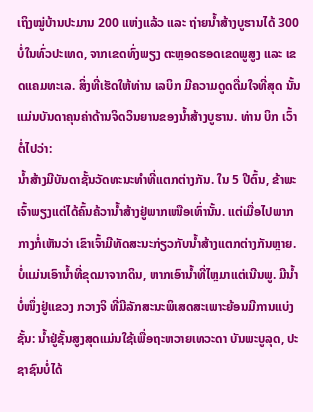ເຖິງໝູ່ບ້ານປະມານ 200 ແຫ່ງແລ້ວ ແລະ ຖ່າຍນ້ຳສ້າງບູຮານໄດ້ 300 ບໍ່ໃນທົ່ວປະເທດ, ຈາກເຂດທົ່ງພຽງ ຕະຫຼອດຮອດເຂດພູສູງ ແລະ ເຂດແຄມທະເລ. ສິ່ງທີ່ເຮັດໃຫ້ທ່ານ ເລບິກ ມີຄວາມດູດດື່ມໃຈທີ່ສຸດ ນັ້ນແມ່ນບັນດາຄຸນຄ່າດ້ານຈິດວິນຍານຂອງນ້ຳສ້າງບູຮານ. ທ່ານ ບິກ ເວົ້າຕໍ່ໄປວ່າ:
ນ້ຳສ້າງມີບັນດາຊັ້ນວັດທະນະທຳທີ່ແຕກຕ່າງກັນ. ໃນ 5 ປີຕົ້ນ, ຂ້າພະເຈົ້າພຽງແຕ່ໄດ້ຄົ້ນຄ້ວານ້ຳສ້າງຢູ່ພາກເໜືອເທົ່ານັ້ນ. ແຕ່ເມື່ອໄປພາກກາງກໍ່ເຫັນວ່າ ເຂົາເຈົ້າມີທັດສະນະກ່ຽວກັບນ້ຳສ້າງແຕກຕ່າງກັນຫຼາຍ. ບໍ່ແມ່ນເອົານ້ຳທີ່ຂຸດມາຈາກດິນ, ຫາກເອົານ້ຳທີ່ໄຫຼມາແຕ່ເນີນພູ. ມີນ້ຳບໍ່ໜຶ່ງຢູ່ແຂວງ ກວາງຈິ ທີ່ມີລັກສະນະພິເສດສະເພາະຍ້ອນມີການແບ່ງຊັ້ນ: ນ້ຳຢູ່ຊັ້ນສູງສຸດແມ່ນໃຊ້ເພື່ອຖະຫວາຍເທວະດາ ບັນພະບູລຸດ, ປະຊາຊົນບໍ່ໄດ້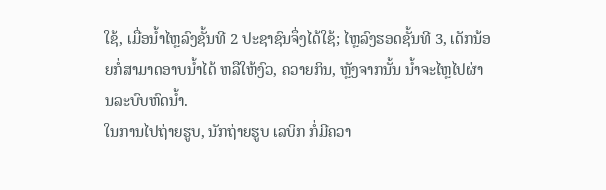ໃຊ້, ເມື່ອນ້ຳໄຫຼລົງຊັ້ນທີ 2 ປະຊາຊົນຈຶ່ງໄດ້ໃຊ້; ໄຫຼລົງຮອດຊັ້ນທີ 3, ເດັກນ້ອຍກໍ່ສາມາດອາບນ້ຳໄດ້ ຫລືໃຫ້ງົວ, ຄວາຍກິນ, ຫຼັງຈາກນັ້ນ ນ້ຳຈະໄຫຼໄປຜ່ານລະບົບຫົດນ້ຳ.
ໃນການໄປຖ່າຍຮູບ, ນັກຖ່າຍຮູບ ເລບິກ ກໍ່ມີຄວາ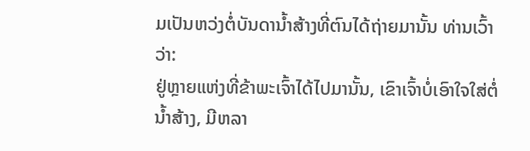ມເປັນຫວ່ງຕໍ່ບັນດານ້ຳສ້າງທີ່ຕົນໄດ້ຖ່າຍມານັ້ນ ທ່ານເວົ້າວ່າ:
ຢູ່ຫຼາຍແຫ່ງທີ່ຂ້າພະເຈົ້າໄດ້ໄປມານັ້ນ, ເຂົາເຈົ້າບໍ່ເອົາໃຈໃສ່ຕໍ່ນ້ຳສ້າງ, ມີຫລາ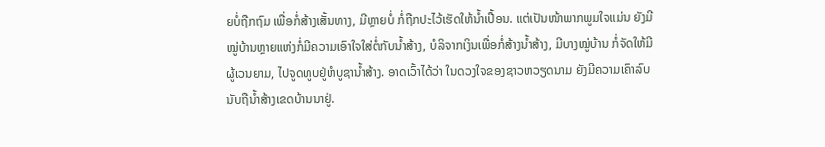ຍບໍ່ຖືກຖົມ ເພື່ອກໍ່ສ້າງເສັ້ນທາງ, ມີຫຼາຍບໍ່ ກໍ່ຖືກປະໄວ້ເຮັດໃຫ້ນ້ຳເປື້ອນ. ແຕ່ເປັນໜ້າພາກພູມໃຈແມ່ນ ຍັງມີໝູ່ບ້ານຫຼາຍແຫ່ງກໍ່ມີຄວາມເອົາໃຈໃສ່ຕໍ່ກັບນ້ຳສ້າງ, ບໍລິຈາກເງິນເພື່ອກໍ່ສ້າງນ້ຳສ້າງ, ມີບາງໝູ່ບ້ານ ກໍ່ຈັດໃຫ້ມີຜູ້ເວນຍາມ, ໄປຈູດທູບຢູ່ຫໍບູຊານ້ຳສ້າງ. ອາດເວົ້າໄດ້ວ່າ ໃນດວງໃຈຂອງຊາວຫວຽດນາມ ຍັງມີຄວາມເຄົາລົບນັບຖືນ້ຳສ້າງເຂດບ້ານນາຢູ່.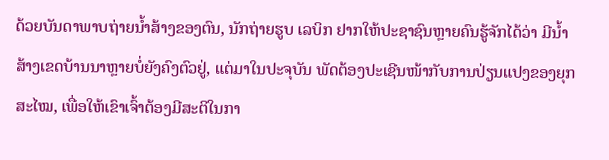ດ້ວຍບັນດາພາບຖ່າຍນ້ຳສ້າງຂອງຕົນ, ນັກຖ່າຍຮູບ ເລບິກ ຢາກໃຫ້ປະຊາຊົນຫຼາຍຄົນຮູ້ຈັກໄດ້ວ່າ ມີນ້ຳສ້າງເຂດບ້ານນາຫຼາຍບໍ່ຍັງຄົງຕົວຢູ່, ແຕ່ມາໃນປະຈຸບັນ ພັດຕ້ອງປະເຊີນໜ້າກັບການປ່ຽນແປງຂອງຍຸກສະໄໝ, ເພື່ອໃຫ້ເຂົາເຈົ້າຕ້ອງມີສະຕິໃນກາ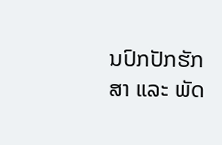ນປົກປັກຮັກສາ ແລະ ພັດ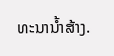ທະນານ້ຳສ້າງ.